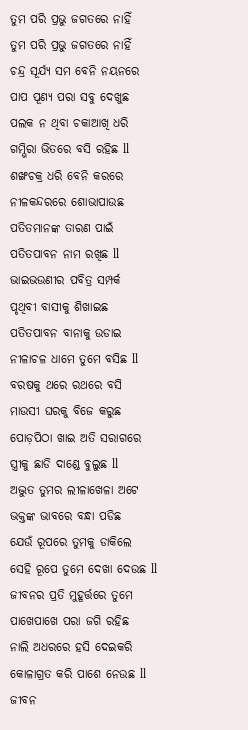ତୁମ ପରି ପ୍ରଭୁ ଜଗତରେ ନାହିଁ
ତୁମ ପରି ପ୍ରଭୁ ଜଗତରେ ନାହିଁ
ଚନ୍ଦ୍ର ସୂର୍ଯ୍ୟ ସମ ବେନି ନୟନରେ
ପାପ ପୂଣ୍ୟ ପରା ସବୁ ଦେଖୁଛ
ପଲକ ନ ଥିବା ଚକାଆଖି ଧରି
ଗମ୍ଭିରା ଭିତରେ ବସି ରହିଛ ll
ଶଙ୍ଖଚକ୍ର ଧରି ବେନି କରରେ
ନୀଳକନ୍ଦରରେ ଶୋଭାପାଉଛ
ପତିତମାନଙ୍କ ତାରଣ ପାଇଁ
ପତିତପାବନ ନାମ ରଖିଛ ll
ଭାଇଭଉଣୀର ପବିତ୍ର ସମ୍ପର୍କ
ପୃଥିବୀ ବାସୀକୁ ଶିଖାଇଛ
ପତିତପାବନ ବାନାକୁ ଉଡାଇ
ନୀଳାଚଳ ଧାମେ ତୁମେ ବସିଛ ll
ବରଷକୁ ଥରେ ରଥରେ ବସି
ମାଉସୀ ଘରକୁ ବିଜେ କରୁଛ
ପୋଡ଼ପିଠା ଖାଇ ଅତି ସରାଗରେ
ସ୍ତ୍ରୀକୁ ଛାଡି ଦାଣ୍ଡେ ବୁଲୁଛ ll
ଅଦ୍ଭୁତ ତୁମର ଲୀଳାଖେଳା ଅଟେ
ଭକ୍ତଙ୍କ ଭାବରେ ବନ୍ଧା ପଡିଛ
ଯେଉଁ ରୂପରେ ତୁମକୁ ଡାକିଲେ
ସେହି ରୂପେ ତୁମେ ଦେଖା ଦେଉଛ ll
ଜୀବନର ପ୍ରତି ମୁହୂର୍ତ୍ତରେ ତୁମେ
ପାଖେପାଖେ ପରା ଜଗି ରହିଛ
ନାଲି ଅଧରରେ ହସି ଦେଇକରି
କୋଳାଗ୍ରତ କରି ପାଶେ ନେଉଛ ll
ଜୀବନ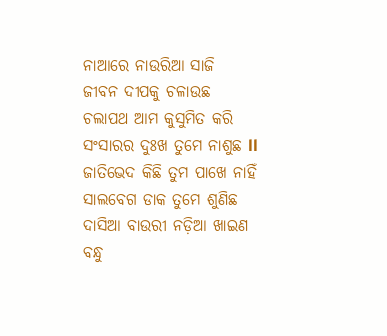ନାଆରେ ନାଉରିଆ ସାଜି
ଜୀବନ ଦୀପକୁ ଚଳାଉଛ
ଚଲାପଥ ଆମ କୁସୁମିତ କରି
ସଂସାରର ଦୁଃଖ ତୁମେ ନାଶୁଛ ll
ଜାତିଭେଦ କିଛି ତୁମ ପାଖେ ନାହିଁ
ସାଲବେଗ ଡାକ ତୁମେ ଶୁଣିଛ
ଦାସିଆ ବାଉରୀ ନଡ଼ିଆ ଖାଇଣ
ବନ୍ଧୁ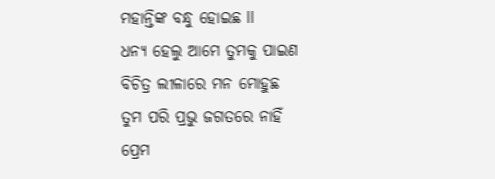ମହାନ୍ତିଙ୍କ ବନ୍ଧୁ ହୋଇଛ ll
ଧନ୍ୟ ହେଲୁ ଆମେ ତୁମକୁ ପାଇଣ
ବିଚିତ୍ର ଲୀଳାରେ ମନ ମୋହୁଛ
ତୁମ ପରି ପ୍ରଭୁ ଜଗତରେ ନାହିଁ
ପ୍ରେମ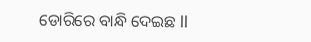ଡୋରିରେ ବାନ୍ଧି ଦେଇଛ ll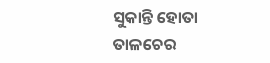ସୁକାନ୍ତି ହୋତା
ତାଳଚେର